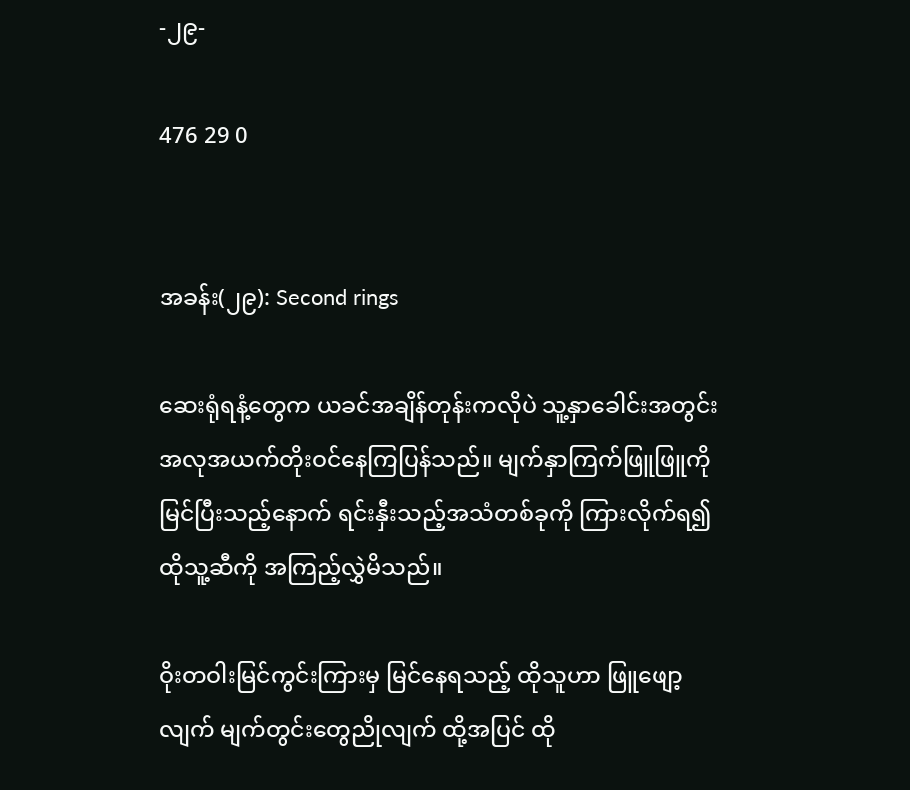-၂၉-

476 29 0


အခန်း(၂၉): Second rings

ဆေးရုံရနံ့တွေက ယခင်အချိန်တုန်းကလိုပဲ သူ့နှာခေါင်းအတွင်း အလုအယက်တိုးဝင်နေကြပြန်သည်။ မျက်နှာကြက်ဖြူဖြူကိုမြင်ပြီးသည့်နောက် ရင်းနှီးသည့်အသံတစ်ခုကို ကြားလိုက်ရ၍ ထိုသူ့ဆီကို အကြည့်လွှဲမိသည်။

ဝိုးတဝါးမြင်ကွင်းကြားမှ မြင်နေရသည့် ထိုသူဟာ ဖြူဖျော့လျက် မျက်တွင်းတွေညိုလျက် ထို့အပြင် ထို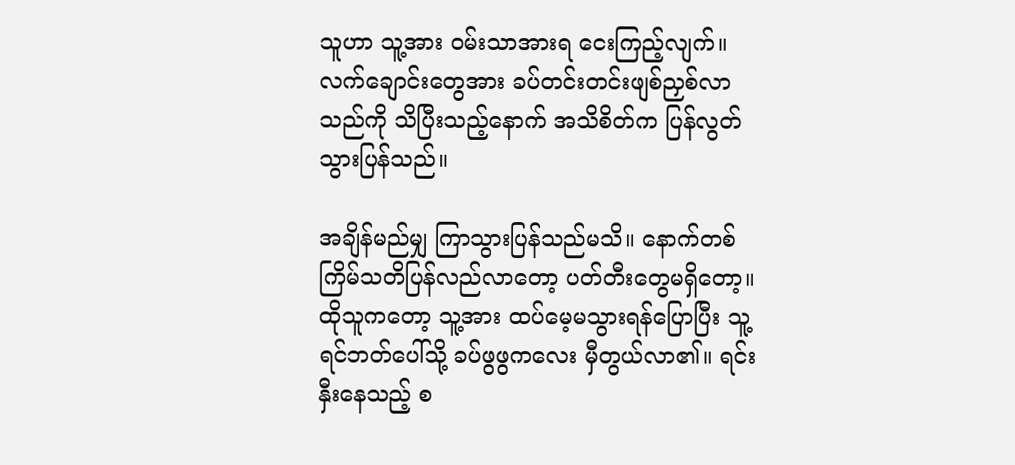သူဟာ သူ့အား ဝမ်းသာအားရ ငေးကြည့်လျက်။ လက်ချောင်းတွေအား ခပ်တင်းတင်းဖျစ်ညှစ်လာသည်ကို သိပြီးသည့်နောက် အသိစိတ်က ပြန်လွတ်သွားပြန်သည်။

အချိန်မည်မျှ ကြာသွားပြန်သည်မသိ။ နောက်တစ်ကြိမ်သတိပြန်လည်လာတော့ ပတ်တီးတွေမရှိတော့။ ထိုသူကတော့ သူ့အား ထပ်မေ့မသွားရန်ပြောပြီး သူ့ရင်ဘတ်ပေါ်သို့ ခပ်ဖွဖွကလေး မှီတွယ်လာ၏။ ရင်းနှီးနေသည့် စ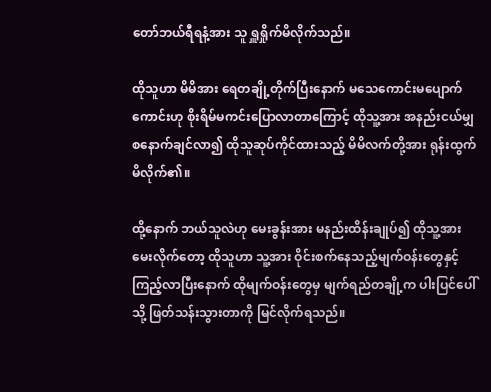တော်ဘယ်ရီရနံ့အား သူ ရှူရှိုက်မိလိုက်သည်။

ထိုသူဟာ မိမိအား ရေတချို့တိုက်ပြီးနောက် မသေကောင်းမပျောက်ကောင်းဟု စိုးရိမ်မကင်းပြောလာတာကြောင့် ထိုသူ့အား အနည်းငယ်မျှ စနောက်ချင်လာ၍ ထိုသူဆုပ်ကိုင်ထားသည့် မိမိလက်တို့အား ရုန်းထွက်မိလိုက်၏။

ထို့နောက် ဘယ်သူလဲဟု မေးခွန်းအား မနည်းထိန်းချုပ်၍ ထိုသူ့အားမေးလိုက်တော့ ထိုသူဟာ သူ့အား ဝိုင်းစက်နေသည့်မျက်ဝန်းတွေနှင့် ကြည့်လာပြီးနောက် ထိုမျက်ဝန်းတွေမှ မျက်ရည်တချို့က ပါးပြင်ပေါ်သို့ ဖြတ်သန်းသွားတာကို မြင်လိုက်ရသည်။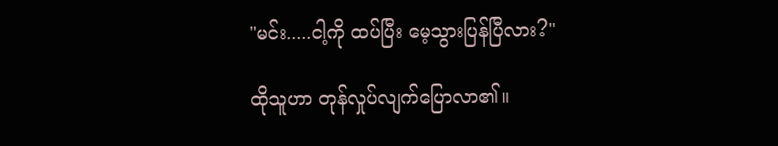"မင်း.....ငါ့ကို ထပ်ပြီး မေ့သွားပြန်ပြီလား?"

ထိုသူဟာ တုန်လှုပ်လျက်ပြောလာ၏။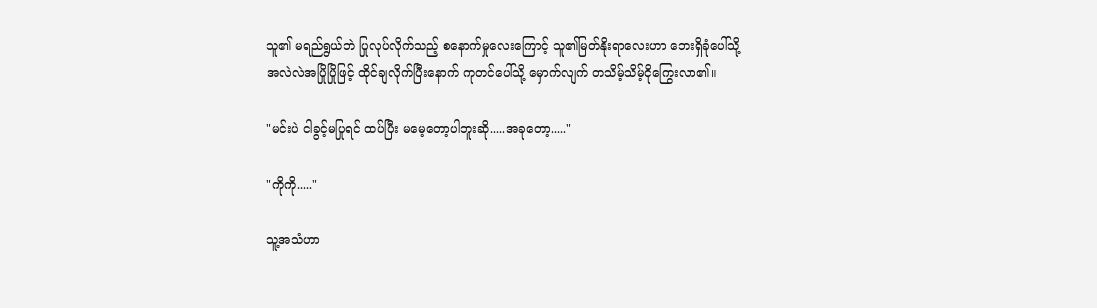သူ၏ မရည်ရွယ်ဘဲ ပြုလုပ်လိုက်သည့် စနောက်မှုလေးကြောင့် သူ၏မြတ်နိုးရာလေးဟာ ဘေးရှိခုံပေါ်သို့ အလဲလဲအပြိုပြိုဖြင့် ထိုင်ချလိုက်ပြီးနောက် ကုတင်ပေါ်သို့ မှောက်လျက် တသိမ့်သိမ့်ငိုကြွေးလာ၏။

"မင်းပဲ ငါခွင့်မပြုရင် ထပ်ပြီး မမေ့တော့ပါဘူးဆို.....အခုတော့....."

"ကိုကို....."

သူ့အသံဟာ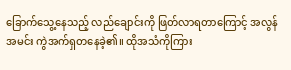ခြောက်သွေ့နေသည့် လည်ချောင်းကို ဖြတ်လာရတာကြောင့် အလွန်အမင်း ကွဲအက်ရှတနေခဲ့၏။ ထိုအသံကိုကြား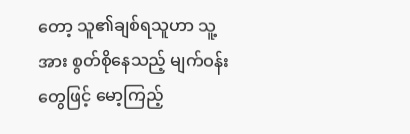တော့ သူ၏ချစ်ရသူဟာ သူ့အား စွတ်စိုနေသည့် မျက်ဝန်းတွေဖြင့် မော့ကြည့်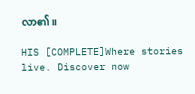လာ၏။

HIS [COMPLETE]Where stories live. Discover now